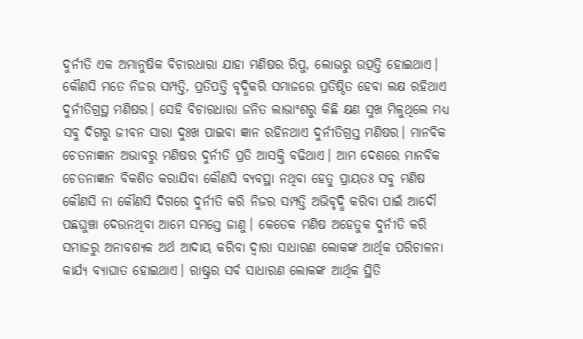ଦୁର୍ନୀତି ଏକ ଅମାନୁଷିକ ବିଚାରଧାରା ଯାହା ମଣିଷର ରିପୁ, ଲୋଭରୁ ଉତ୍ପତ୍ତି ହୋଇଥାଏ। କୌଣସି ମତେ ନିଜର ସମ୍ପତ୍ତି, ପ୍ରତିପତ୍ତି ବୃଦ୍ଧିକରି ସମାଜରେ ପ୍ରତିଷ୍ଠିତ ହେବା ଲକ୍ଷ ରହିଥାଏ ଦୁର୍ନୀତିଗ୍ରସ୍ଥ ମଣିଷର। ସେହି ବିଚାରଧାରା ଜନିତ ଲାଭାଂଶରୁ କିଛି କ୍ଷଣ ସୁଖ ମିଳୁଥିଲେ ମଧ୍ୟ ସବୁ ଦିଗରୁ ଜୀବନ ସାରା ଦୁଃଖ ପାଇବା ଜ୍ଞାନ ରହିନଥାଏ ଦୁର୍ନୀତିଗ୍ରସ୍ତ ମଣିଷର। ମାନବିକ ଚେତନାଜ୍ଞାନ ଅଭାବରୁ ମଣିଷର ଦୁର୍ନୀତି ପ୍ରତି ଆସକ୍ତି ବଢିଥାଏ। ଆମ ଦେଶରେ ମାନବିକ ଚେତନାଜ୍ଞାନ ବିକଶିତ କରାଯିବା କୌଣସି ବ୍ୟବସ୍ଥା ନଥିବା ହେତୁ ପ୍ରାୟତଃ ସବୁ ମଣିଷ କୌଣସି ନା କୌଣସି ଦିଗରେ ଦୁର୍ନୀତି କରି ନିଜର ସମ୍ପତ୍ତି ଅଭିବୃଦ୍ଧି କରିବା ପାଇଁ ଆଦୌ ପଛଘୁଞ୍ଚା ଦେଉନଥିବା ଆମେ ସମସ୍ତେ ଜାଣୁ। କେତେକ ମଣିଷ ଅହେତୁକ ଦୁର୍ନୀତି କରି ସମାଜରୁ ଅନାବଶ୍ୟକ ଅର୍ଥ ଆଦାୟ କରିବା ଦ୍ୱାରା ସାଧାରଣ ଲୋକଙ୍କ ଆର୍ଥିକ ପରିଚାଳନା କାର୍ଯ୍ୟ ବ୍ୟାଘାତ ହୋଇଥାଏ। ରାଷ୍ଟ୍ରର ସର୍ବ ସାଧାରଣ ଲୋକଙ୍କ ଆର୍ଥିକ ସ୍ଥିତି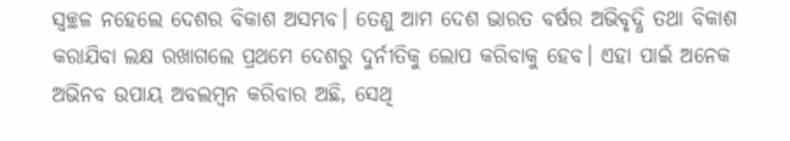ସ୍ୱଚ୍ଛଳ ନହେଲେ ଦେଶର ବିକାଶ ଅସମ୍ଭବ। ତେଣୁ ଆମ ଦେଶ ଭାରତ ବର୍ଷର ଅଭିବୃଦ୍ଧି ତଥା ବିକାଶ କରାଯିବା ଲକ୍ଷ ରଖାଗଲେ ପ୍ରଥମେ ଦେଶରୁ ଦୁର୍ନୀତିକୁ ଲୋପ କରିବାକୁ ହେବ। ଏହା ପାଇଁ ଅନେକ ଅଭିନବ ଉପାୟ ଅବଲମ୍ବନ କରିବାର ଅଛି, ସେଥି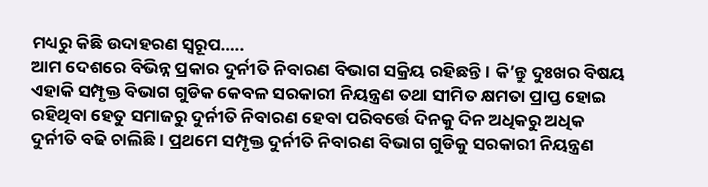ମଧ୍ୟରୁ କିଛି ଉଦାହରଣ ସ୍ୱରୂପ…..
ଆମ ଦେଶରେ ବିଭିନ୍ନ ପ୍ରକାର ଦୁର୍ନୀତି ନିବାରଣ ବିଭାଗ ସକ୍ରିୟ ରହିଛନ୍ତି। କି’ନ୍ତୁ ଦୁଃଖର ବିଷୟ ଏହାକି ସମ୍ପୃକ୍ତ ବିଭାଗ ଗୁଡିକ କେବଳ ସରକାରୀ ନିୟନ୍ତ୍ରଣ ତଥା ସୀମିତ କ୍ଷମତା ପ୍ରାପ୍ତ ହୋଇ ରହିଥିବା ହେତୁ ସମାଜରୁ ଦୁର୍ନୀତି ନିବାରଣ ହେବା ପରିବର୍ତ୍ତେ ଦିନକୁ ଦିନ ଅଧିକରୁ ଅଧିକ ଦୁର୍ନୀତି ବଢି ଚାଲିଛି। ପ୍ରଥମେ ସମ୍ପୃକ୍ତ ଦୁର୍ନୀତି ନିବାରଣ ବିଭାଗ ଗୁଡିକୁ ସରକାରୀ ନିୟନ୍ତ୍ରଣ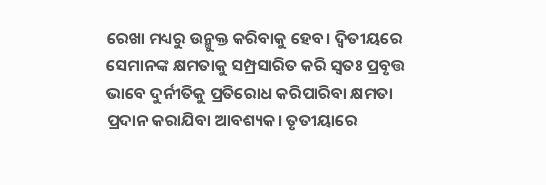ରେଖା ମଧ୍ୟରୁ ଉନ୍ମୁକ୍ତ କରିବାକୁ ହେବ। ଦ୍ଵିତୀୟରେ ସେମାନଙ୍କ କ୍ଷମତାକୁ ସମ୍ପ୍ରସାରିତ କରି ସ୍ୱତଃ ପ୍ରବୃତ୍ତ ଭାବେ ଦୁର୍ନୀତିକୁ ପ୍ରତିରୋଧ କରିପାରିବା କ୍ଷମତା ପ୍ରଦାନ କରାଯିବା ଆବଶ୍ୟକ। ତୃତୀୟାରେ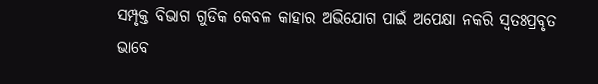ସମ୍ପୃକ୍ତ ବିଭାଗ ଗୁଡିକ କେବଳ କାହାର ଅଭିଯୋଗ ପାଇଁ ଅପେକ୍ଷା ନକରି ସ୍ୱତଃପ୍ରବୃତ ଭାବେ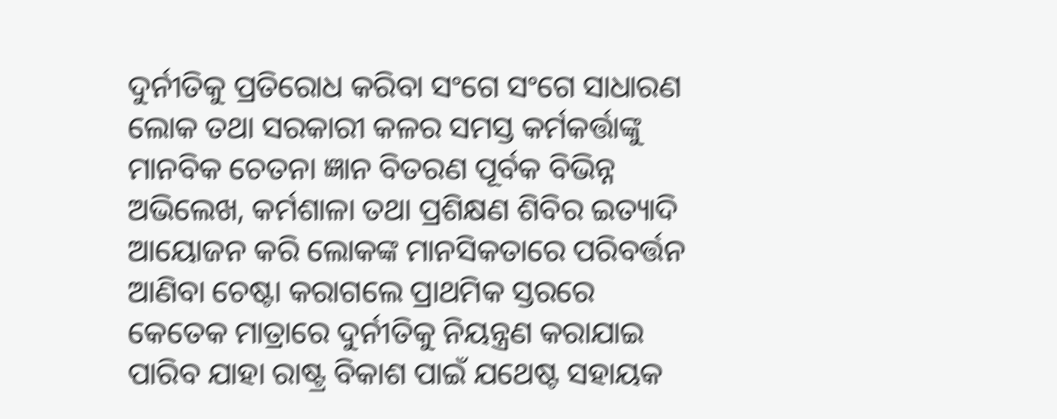ଦୁର୍ନୀତିକୁ ପ୍ରତିରୋଧ କରିବା ସଂଗେ ସଂଗେ ସାଧାରଣ ଲୋକ ତଥା ସରକାରୀ କଳର ସମସ୍ତ କର୍ମକର୍ତ୍ତାଙ୍କୁ ମାନବିକ ଚେତନା ଜ୍ଞାନ ବିତରଣ ପୂର୍ବକ ବିଭିନ୍ନ ଅଭିଲେଖ, କର୍ମଶାଳା ତଥା ପ୍ରଶିକ୍ଷଣ ଶିବିର ଇତ୍ୟାଦି ଆୟୋଜନ କରି ଲୋକଙ୍କ ମାନସିକତାରେ ପରିବର୍ତ୍ତନ ଆଣିବା ଚେଷ୍ଟା କରାଗଲେ ପ୍ରାଥମିକ ସ୍ତରରେ କେତେକ ମାତ୍ରାରେ ଦୁର୍ନୀତିକୁ ନିୟନ୍ତ୍ରଣ କରାଯାଇ ପାରିବ ଯାହା ରାଷ୍ଟ୍ର ବିକାଶ ପାଇଁ ଯଥେଷ୍ଟ ସହାୟକ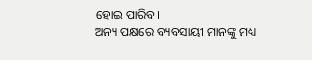ହୋଇ ପାରିବ।
ଅନ୍ୟ ପକ୍ଷରେ ବ୍ୟବସାୟୀ ମାନଙ୍କୁ ମଧ୍ୟ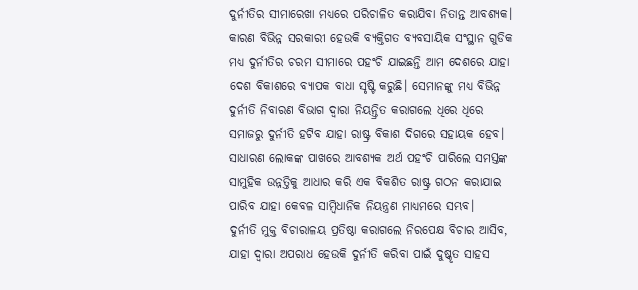ଦୁର୍ନୀତିର ସୀମାରେଖା ମଧ୍ୟରେ ପରିଚାଳିତ କରାଯିବା ନିତାନ୍ତ ଆବଶ୍ୟକ। କାରଣ ବିଭିନ୍ନ ସରକାରୀ ହେଉକି ବ୍ୟକ୍ତିଗତ ବ୍ୟବସାୟିକ ସଂସ୍ଥାନ ଗୁଡିକ ମଧ୍ୟ ଦୁର୍ନୀତିର ଚରମ ସୀମାରେ ପହଂଚି ଯାଇଛନ୍ତି ଆମ ଦେଶରେ ଯାହା ଦେଶ ବିକାଶରେ ବ୍ୟାପକ ବାଧା ସୃଷ୍ଟି କରୁଛି। ସେମାନଙ୍କୁ ମଧ୍ୟ ବିଭିନ୍ନ ଦୁର୍ନୀତି ନିବାରଣ ବିଭାଗ ଦ୍ୱାରା ନିୟନ୍ତ୍ରିତ କରାଗଲେ ଧିରେ ଧିରେ ସମାଜରୁ ଦୁର୍ନୀତି ହଟିବ ଯାହା ରାଷ୍ଟ୍ର ବିକାଶ ଦିଗରେ ସହାୟକ ହେବ। ସାଧାରଣ ଲୋକଙ୍କ ପାଖରେ ଆବଶ୍ୟକ ଅର୍ଥ ପହଂଚି ପାରିଲେ ସମସ୍ତଙ୍କ ସାମୁହିକ ଉନ୍ନତ୍ତିକୁ ଆଧାର କରି ଏକ ବିକଶିତ ରାଷ୍ଟ୍ର ଗଠନ କରାଯାଇ ପାରିବ ଯାହା କେବଳ ସାମ୍ବିଧାନିକ ନିୟନ୍ତ୍ରଣ ମାଧ୍ୟମରେ ସମ୍ଭବ।
ଦୁର୍ନୀତି ମୁକ୍ତ ବିଚାରାଳୟ ପ୍ରତିଷ୍ଠା କରାଗଲେ ନିରପେକ୍ଷ ବିଚାର ଆସିବ, ଯାହା ଦ୍ୱାରା ଅପରାଧ ହେଉକି ଦୁର୍ନୀତି କରିବା ପାଇଁ ଦୁଷ୍କୃତ ସାହସ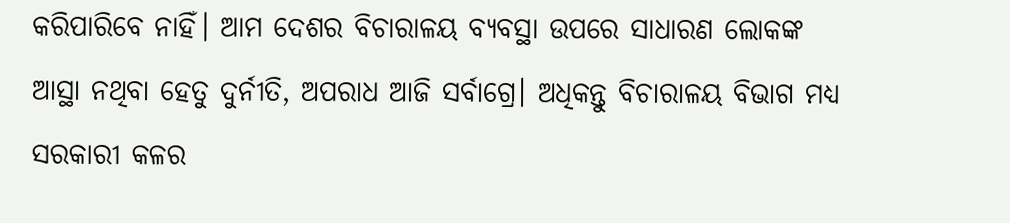କରିପାରିବେ ନାହିଁ। ଆମ ଦେଶର ବିଚାରାଳୟ ବ୍ୟବସ୍ଥା ଉପରେ ସାଧାରଣ ଲୋକଙ୍କ ଆସ୍ଥା ନଥିବା ହେତୁ ଦୁର୍ନୀତି, ଅପରାଧ ଆଜି ସର୍ବାଗ୍ରେ। ଅଧିକନ୍ତୁ ବିଚାରାଳୟ ବିଭାଗ ମଧ୍ୟ ସରକାରୀ କଳର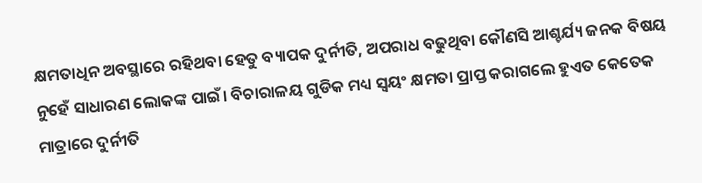କ୍ଷମତାଧିନ ଅବସ୍ଥାରେ ରହିଥବା ହେତୁ ବ୍ୟାପକ ଦୁର୍ନୀତି, ଅପରାଧ ବଢୁଥିବା କୌଣସି ଆଶ୍ଚର୍ଯ୍ୟ ଜନକ ବିଷୟ ନୁହେଁ ସାଧାରଣ ଲୋକଙ୍କ ପାଇଁ। ବିଚାରାଳୟ ଗୁଡିକ ମଧ୍ୟ ସ୍ୱୟଂ କ୍ଷମତା ପ୍ରାପ୍ତ କରାଗଲେ ହୁଏତ କେତେକ ମାତ୍ରାରେ ଦୁର୍ନୀତି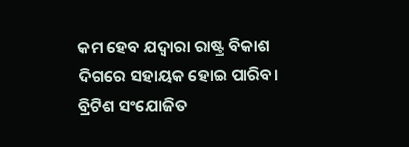କମ ହେବ ଯଦ୍ୱାରା ରାଷ୍ଟ୍ର ବିକାଶ ଦିଗରେ ସହାୟକ ହୋଇ ପାରିବ। ବ୍ରିଟିଶ ସଂଯୋଜିତ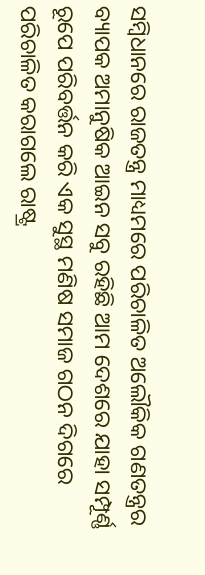ସମ୍ବିଧାନରେ ରାଜତନ୍ତ୍ର ମାଧ୍ୟମରେ ପରିଚାଳିତ ଅଲୌକିକ ଗଣତନ୍ତ୍ରର ବ୍ୟାପକ ଅମାନୁଷିକ ଆଇନ ସବୁ ରହିଛି ଆମ ଦେଶରେ ଯାହା ସମ୍ପୂର୍ଣ୍ଣ ରୂପେ ପରିବର୍ତ୍ତନ କରି ଏକ ସୁସ୍ଥ ମଣିଷ ସମାଜ ଗଠନ ଦିଗରେ ପରିଚାଳିତ କରାଗଲେ ରାଷ୍ଟ୍ର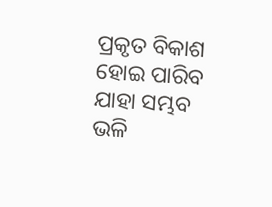ପ୍ରକୃତ ବିକାଶ ହୋଇ ପାରିବ ଯାହା ସମ୍ଭବ ଭଳି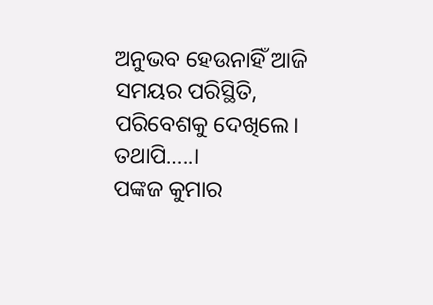ଅନୁଭବ ହେଉନାହିଁ ଆଜି ସମୟର ପରିସ୍ଥିତି, ପରିବେଶକୁ ଦେଖିଲେ। ତଥାପି…..।
ପଙ୍କଜ କୁମାର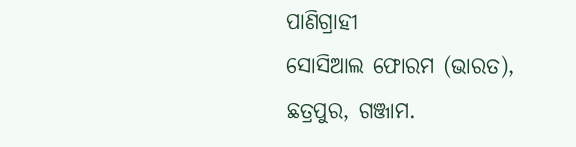ପାଣିଗ୍ରାହୀ
ସୋସିଆଲ ଫୋରମ (ଭାରତ),
ଛତ୍ରପୁର, ଗଞ୍ଜାମ.